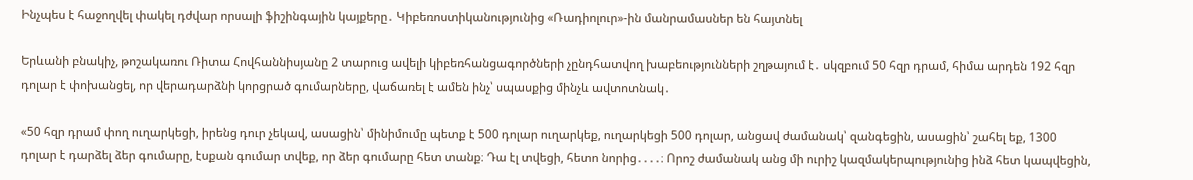Ինչպես է հաջողվել փակել դժվար որսալի ֆիշինգային կայքերը․ Կիբեռոստիկանությունից «Ռադիոլուր»-ին մանրամասներ են հայտնել

Երևանի բնակիչ, թոշակառու Ռիտա Հովհաննիսյանը 2 տարուց ավելի կիբեռհանցագործների չընդհատվող խաբեությունների շղթայում է․ սկզբում 50 հզր դրամ, հիմա արդեն 192 հզր դոլար է փոխանցել, որ վերադարձնի կորցրած գումարները, վաճառել է ամեն ինչ՝ սպասքից մինչև ավտոտնակ․

«50 հզր դրամ փող ուղարկեցի, իրենց դուր չեկավ, ասացին՝ մինիմումը պետք է 500 դոլար ուղարկեք, ուղարկեցի 500 դոլար, անցավ ժամանակ՝ զանգեցին, ասացին՝ շահել եք, 1300 դոլար է դարձել ձեր գումարը, էսքան գումար տվեք, որ ձեր գումարը հետ տանք։ Դա էլ տվեցի, հետո նորից․․․․։ Որոշ ժամանակ անց մի ուրիշ կազմակերպությունից ինձ հետ կապվեցին,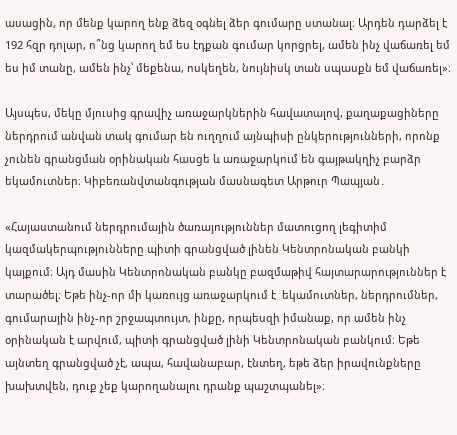ասացին, որ մենք կարող ենք ձեզ օգնել ձեր գումարը ստանալ։ Արդեն դարձել է 192 հզր դոլար, ո՞նց կարող եմ ես էդքան գումար կորցրել, ամեն ինչ վաճառել եմ ես իմ տանը, ամեն ինչ՝ մեքենա, ոսկեղեն, նույնիսկ տան սպասքն եմ վաճառել»։

Այսպես, մեկը մյուսից գրավիչ առաջարկներին հավատալով, քաղաքացիները ներդրում անվան տակ գումար են ուղղում այնպիսի ընկերությունների, որոնք չունեն գրանցման օրինական հասցե և առաջարկում են գայթակղիչ բարձր եկամուտներ։ Կիբեռանվտանգության մասնագետ Արթուր Պապյան․

«Հայաստանում ներդրումային ծառայություններ մատուցող լեգիտիմ կազմակերպությունները պիտի գրանցված լինեն Կենտրոնական բանկի կայքում։ Այդ մասին Կենտրոնական բանկը բազմաթիվ հայտարարություններ է տարածել։ Եթե ինչ-որ մի կառույց առաջարկում է  եկամուտներ, ներդրումներ, գումարային ինչ-որ շրջապտույտ, ինքը, որպեսզի իմանաք, որ ամեն ինչ օրինական է արվում, պիտի գրանցված լինի Կենտրոնական բանկում։ Եթե այնտեղ գրանցված չէ, ապա, հավանաբար, էնտեղ, եթե ձեր իրավունքները խախտվեն, դուք չեք կարողանալու դրանք պաշտպանել»։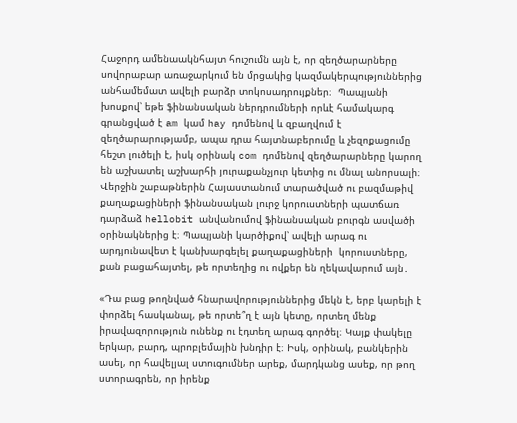Հաջորդ ամենաակնհայտ հուշումն այն է, որ զեղծարարները սովորաբար առաջարկում են մրցակից կազմակերպություններից անհամեմատ ավելի բարձր տոկոսադրույքներ։  Պապյանի խոսքով՝ եթե ֆինանսական ներդրումների որևէ համակարգ գրանցված է am կամ hay դոմենով և զբաղվում է զեղծարարությամբ, ապա դրա հայտնաբերումը և չեզոքացումը հեշտ լուծելի է, իսկ օրինակ com դոմենով զեղծարարները կարող են աշխատել աշխարհի յուրաքանչյուր կետից ու մնալ անորսալի։ Վերջին շաբաթներին Հայաստանում տարածված ու բազմաթիվ քաղաքացիների ֆինանսական լուրջ կորուստների պատճառ դարձաձ hellobit անվանումով ֆինանսական բուրգն ասվածի օրինակներից է։ Պապյանի կարծիքով՝ ավելի արագ ու արդյունավետ է կանխարգելել քաղաքացիների  կորուստները, քան բացահայտել, թե որտեղից ու ովքեր են ղեկավարում այն․

«Դա բաց թողնված հնարավորություններից մեկն է, երբ կարելի է փորձել հասկանալ, թե որտե՞ղ է այն կետը, որտեղ մենք իրավազորություն ունենք ու էդտեղ արագ գործել։ Կայք փակելը երկար, բարդ, պրոբլեմային խնդիր է։ Իսկ, օրինակ, բանկերին ասել, որ հավելյալ ստուգումներ արեք, մարդկանց ասեք, որ թող ստորագրեն, որ իրենք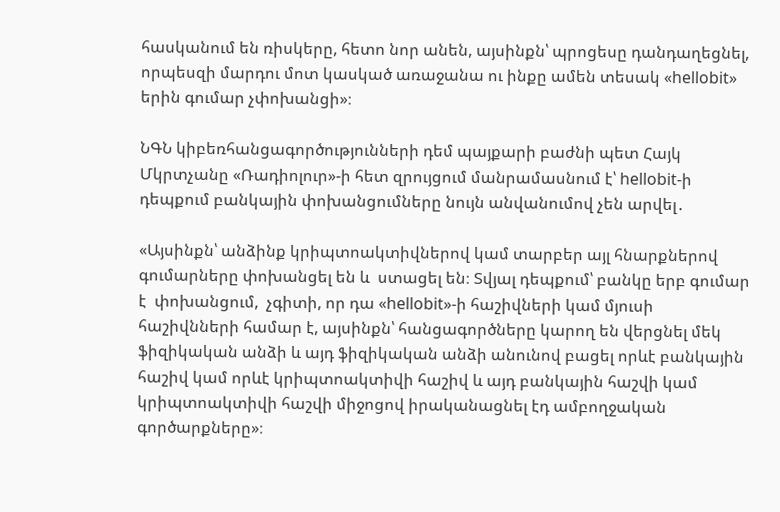հասկանում են ռիսկերը, հետո նոր անեն, այսինքն՝ պրոցեսը դանդաղեցնել, որպեսզի մարդու մոտ կասկած առաջանա ու ինքը ամեն տեսակ «hellobit» երին գումար չփոխանցի»։

ՆԳՆ կիբեռհանցագործությունների դեմ պայքարի բաժնի պետ Հայկ Մկրտչանը «Ռադիոլուր»-ի հետ զրույցում մանրամասնում է՝ hellobit-ի դեպքում բանկային փոխանցումները նույն անվանումով չեն արվել․

«Այսինքն՝ անձինք կրիպտոակտիվներով կամ տարբեր այլ հնարքներով գումարները փոխանցել են և  ստացել են։ Տվյալ դեպքում՝ բանկը երբ գումար է  փոխանցում,  չգիտի, որ դա «hellobit»-ի հաշիվների կամ մյուսի հաշիվնների համար է, այսինքն՝ հանցագործները կարող են վերցնել մեկ ֆիզիկական անձի և այդ ֆիզիկական անձի անունով բացել որևէ բանկային հաշիվ կամ որևէ կրիպտոակտիվի հաշիվ և այդ բանկային հաշվի կամ կրիպտոակտիվի հաշվի միջոցով իրականացնել էդ ամբողջական գործարքները»։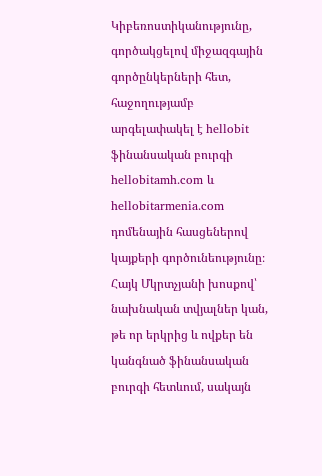Կիբեռոստիկանությունը, գործակցելով միջազգային գործընկերների հետ, հաջողությամբ արգելափակել է hellobit ֆինանսական բուրգի  hellobitamh.com և hellobitarmenia.com դոմենային հասցեներով կայքերի գործունեությունը։ Հայկ Մկրտչյանի խոսքով՝ նախնական տվյալներ կան, թե որ երկրից և ովքեր են կանգնած ֆինանսական բուրգի հետևում, սակայն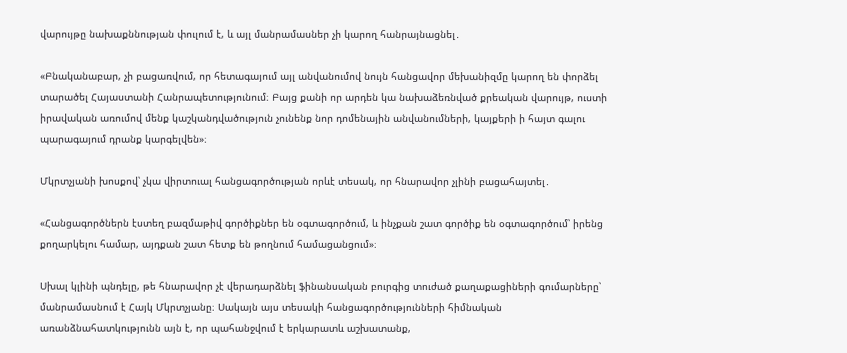վարույթը նախաքննության փուլում է, և այլ մանրամասներ չի կարող հանրայնացնել․

«Բնականաբար, չի բացառվում, որ հետագայում այլ անվանումով նույն հանցավոր մեխանիզմը կարող են փորձել տարածել Հայաստանի Հանրապետությունում։ Բայց քանի որ արդեն կա նախաձեռնված քրեական վարույթ, ուստի իրավական առումով մենք կաշկանդվածություն չունենք նոր դոմենային անվանումների, կայքերի ի հայտ գալու պարագայում դրանք կարգելվեն»։

Մկրտչյանի խոսքով՝ չկա վիրտուալ հանցագործության որևէ տեսակ, որ հնարավոր չլինի բացահայտել․

«Հանցագործներն էստեղ բազմաթիվ գործիքներ են օգտագործում, և ինչքան շատ գործիք են օգտագործում՝ իրենց քողարկելու համար, այդքան շատ հետք են թողնում համացանցում»։

Սխալ կլինի պնդելը, թե հնարավոր չէ վերադարձնել ֆինանսական բուրգից տուժած քաղաքացիների գումարները՝ մանրամասնում է Հայկ Մկրտչյանը։ Սակայն այս տեսակի հանցագործությունների հիմնական առանձնահատկությունն այն է, որ պահանջվում է երկարատև աշխատանք,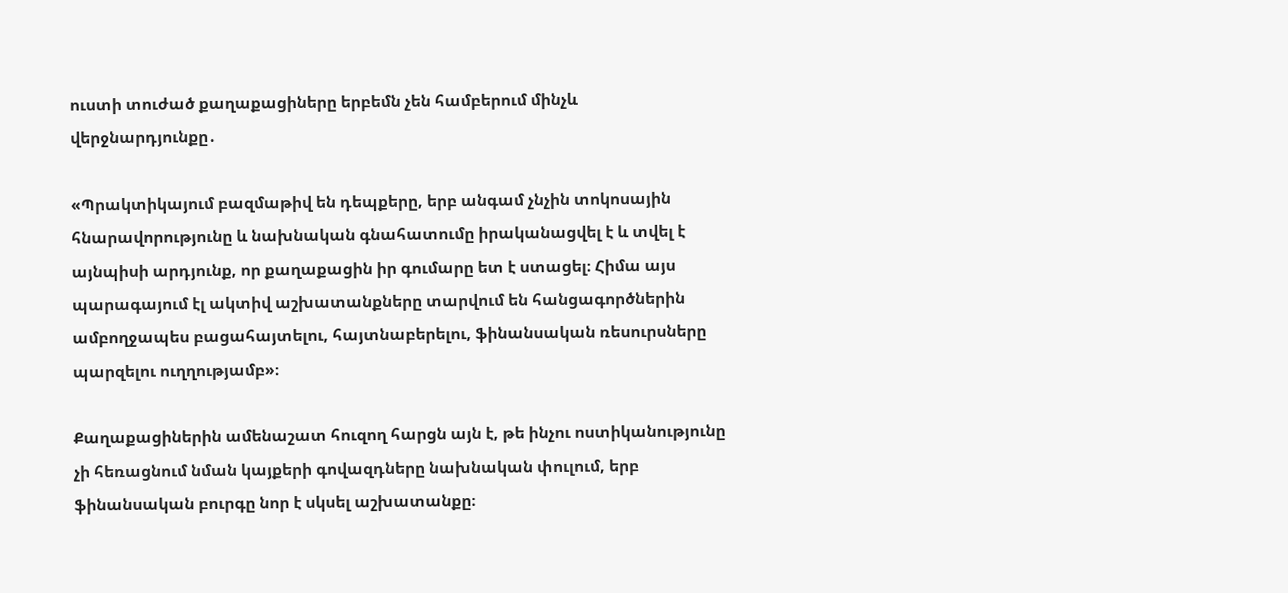ուստի տուժած քաղաքացիները երբեմն չեն համբերում մինչև վերջնարդյունքը․

«Պրակտիկայում բազմաթիվ են դեպքերը, երբ անգամ չնչին տոկոսային հնարավորությունը և նախնական գնահատումը իրականացվել է և տվել է այնպիսի արդյունք, որ քաղաքացին իր գումարը ետ է ստացել։ Հիմա այս պարագայում էլ ակտիվ աշխատանքները տարվում են հանցագործներին ամբողջապես բացահայտելու, հայտնաբերելու, ֆինանսական ռեսուրսները պարզելու ուղղությամբ»։

Քաղաքացիներին ամենաշատ հուզող հարցն այն է, թե ինչու ոստիկանությունը չի հեռացնում նման կայքերի գովազդները նախնական փուլում, երբ ֆինանսական բուրգը նոր է սկսել աշխատանքը։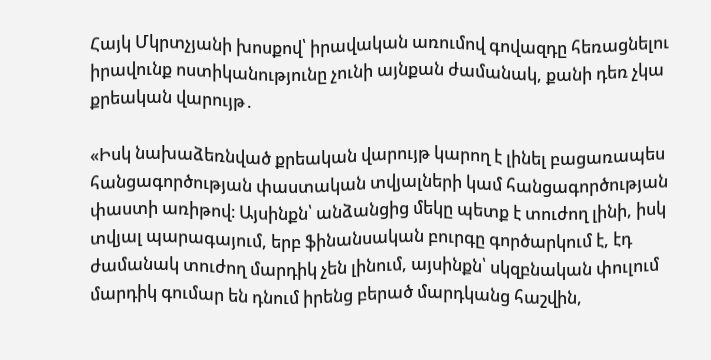Հայկ Մկրտչյանի խոսքով՝ իրավական առումով գովազդը հեռացնելու իրավունք ոստիկանությունը չունի այնքան ժամանակ, քանի դեռ չկա քրեական վարույթ․

«Իսկ նախաձեռնված քրեական վարույթ կարող է լինել բացառապես հանցագործության փաստական տվյալների կամ հանցագործության փաստի առիթով։ Այսինքն՝ անձանցից մեկը պետք է տուժող լինի, իսկ տվյալ պարագայում, երբ ֆինանսական բուրգը գործարկում է, էդ ժամանակ տուժող մարդիկ չեն լինում, այսինքն՝ սկզբնական փուլում մարդիկ գումար են դնում իրենց բերած մարդկանց հաշվին,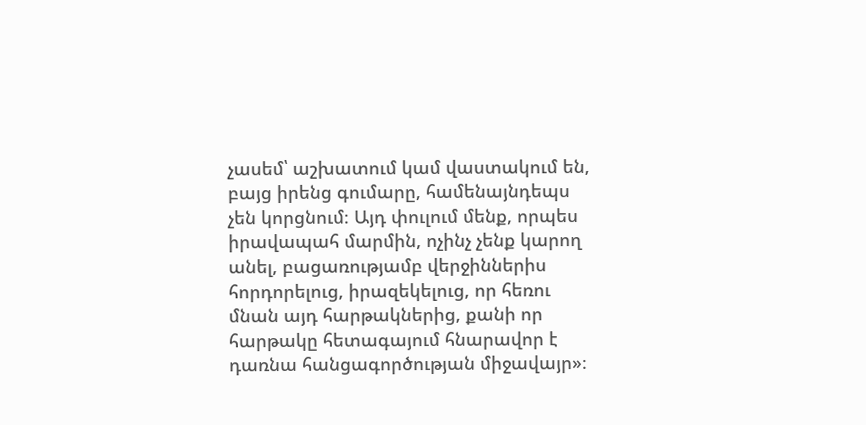չասեմ՝ աշխատում կամ վաստակում են, բայց իրենց գումարը, համենայնդեպս չեն կորցնում։ Այդ փուլում մենք, որպես իրավապահ մարմին, ոչինչ չենք կարող անել, բացառությամբ վերջիններիս հորդորելուց, իրազեկելուց, որ հեռու մնան այդ հարթակներից, քանի որ հարթակը հետագայում հնարավոր է դառնա հանցագործության միջավայր»։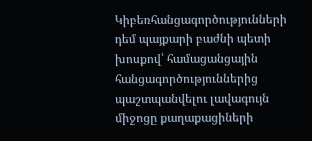Կիբեռհանցագործությունների դեմ պայքարի բաժնի պետի խոսքով՝ համացանցային հանցագործություններից պաշտպանվելու լավագույն միջոցը քաղաքացիների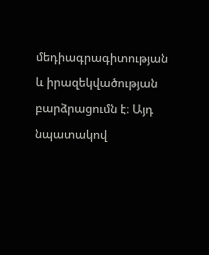մեդիագրագիտության և իրազեկվածության բարձրացումն է։ Այդ նպատակով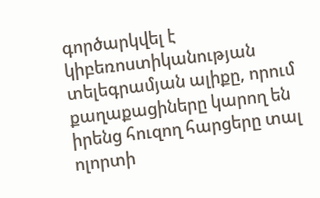գործարկվել է կիբեռոստիկանության տելեգրամյան ալիքը, որում քաղաքացիները կարող են իրենց հուզող հարցերը տալ ոլորտի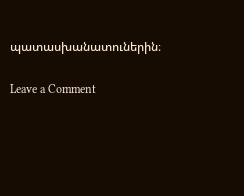պատասխանատուներին։

Leave a Comment